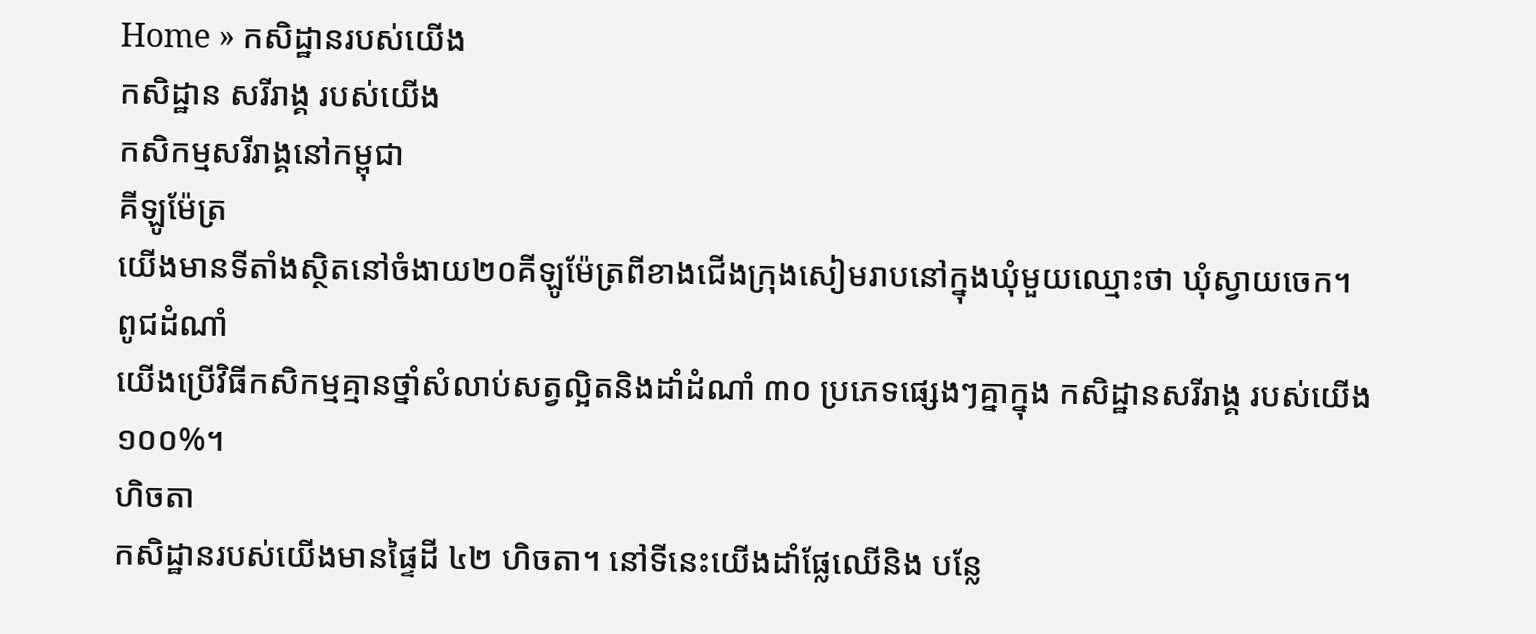Home » កសិដ្ឋានរបស់យើង
កសិដ្ឋាន សរីរាង្គ របស់យើង
កសិកម្មសរីរាង្គនៅកម្ពុជា
គីឡូម៉ែត្រ
យើងមានទីតាំងស្ថិតនៅចំងាយ២០គីឡូម៉ែត្រពីខាងជើងក្រុងសៀមរាបនៅក្នុងឃុំមួយឈ្មោះថា ឃុំស្វាយចេក។
ពូជដំណាំ
យើងប្រើវិធីកសិកម្មគ្មានថ្នាំសំលាប់សត្វល្អិតនិងដាំដំណាំ ៣០ ប្រភេទផ្សេងៗគ្នាក្នុង កសិដ្ឋានសរីរាង្គ របស់យើង១០០%។
ហិចតា
កសិដ្ឋានរបស់យើងមានផ្ទៃដី ៤២ ហិចតា។ នៅទីនេះយើងដាំផ្លែឈើនិង បន្លែ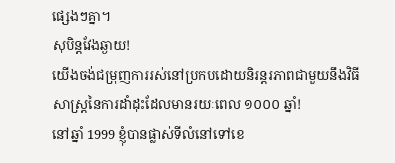ផ្សេងៗគ្នា។
សុបិន្តវែងឆ្ងាយ!
យើងចង់ជម្រុញការរស់នៅប្រកបដោយនិរន្តរភាពជាមួយនឹងវិធីសាស្រ្តនៃការដាំដុះដែលមានរយៈពេល ១០០០ ឆ្នាំ!
នៅឆ្នាំ 1999 ខ្ញុំបានផ្លាស់ទីលំនៅទៅខេ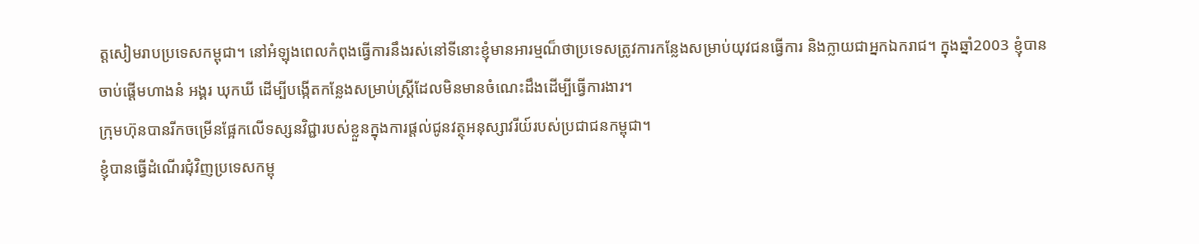ត្តសៀមរាបប្រទេសកម្ពុជា។ នៅអំឡុងពេលកំពុងធ្វើការនឹងរស់នៅទីនោះខ្ញុំមានអារម្មណ៏ថាប្រទេសត្រូវការកន្លែងសម្រាប់យុវជនធ្វើការ និងក្លាយជាអ្នកឯករាជ។ ក្នុងឆ្នាំ2003 ខ្ញុំបានចាប់ផ្តើមហាងនំ អង្គរ ឃុកឃី ដើម្បីបង្កើតកន្លែងសម្រាប់ស្រ្តីដែលមិនមានចំណេះដឹងដើម្បីធ្វើការងារ។
ក្រុមហ៊ុនបានរីកចម្រើនផ្អែកលើទស្សនវិជ្ជារបស់ខ្លួនក្នុងការផ្តល់ជូនវត្ថុអនុស្សាវរីយ៍របស់ប្រជាជនកម្ពុជា។
ខ្ញុំបានធ្វើដំណើរជំុវិញប្រទេសកម្ពុ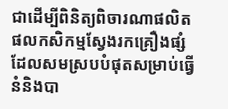ជាដើម្បីពិនិត្យពិចារណាផលិតផលកសិកម្មស្វែងរកគ្រឿងផ្សំដែលសមស្របបំផុតសម្រាប់ធ្វើនំនិងបា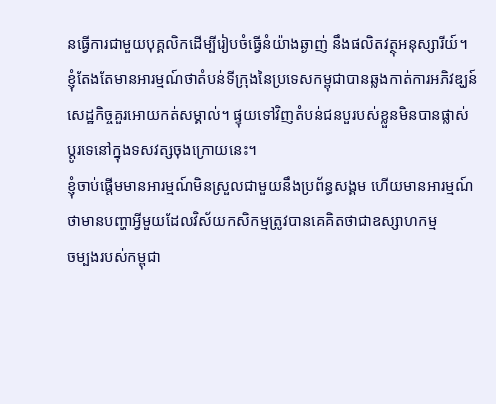នធ្វើការជាមួយបុគ្គលិកដើម្បីរៀបចំធ្វើនំយ៉ាងឆ្ងាញ់ នឹងផលិតវត្ថុអនុស្សារីយ៍។
ខ្ញុំតែងតែមានអារម្មណ៍ថាតំបន់ទីក្រុងនៃប្រទេសកម្ពុជាបានឆ្លងកាត់ការអភិវឌ្ឃន៍សេដ្ឋកិច្ចគួរអោយកត់សម្គាល់។ ផ្ទុយទៅវិញតំបន់ជនបួរបស់ខ្លួនមិនបានផ្លាស់
ប្តូរទេនៅក្នុងទសវត្សចុងក្រោយនេះ។
ខ្ញុំចាប់ផ្តើមមានអារម្មណ៍មិនស្រួលជាមួយនឹងប្រព័ន្ធសង្គម ហើយមានអារម្មណ៍
ថាមានបញ្ហាអ្វីមួយដែលវិស័យកសិកម្មត្រូវបានគេគិតថាជាឧស្សាហកម្ម
ចម្បងរបស់កម្ពុជា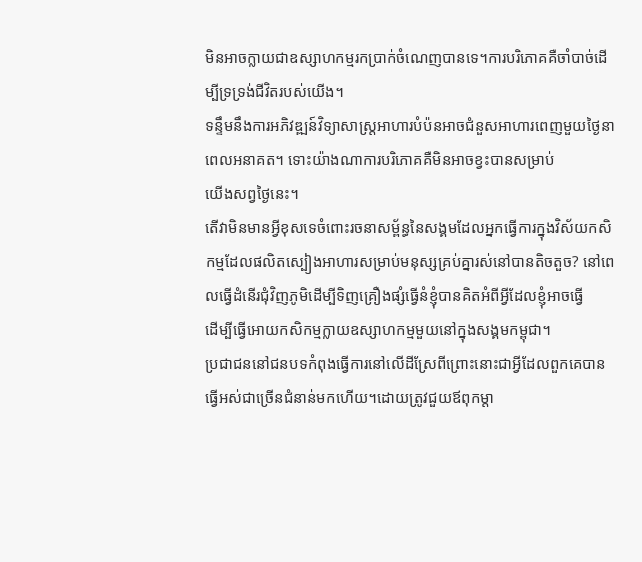មិនអាចក្លាយជាឧស្សាហកម្មរកប្រាក់ចំណេញបានទេ។ការបរិភោគគឺចាំបាច់ដើម្បីទ្រទ្រង់ជីវិតរបស់យើង។
ទន្ទឹមនឹងការអភិវឌ្ឍន៍វិទ្យាសាស្រ្តអាហារបំប៉នអាចជំនួសអាហារពេញមួយថ្ងៃនាពេលអនាគត។ ទោះយ៉ាងណាការបរិភោគគឺមិនអាចខ្វះបានសម្រាប់
យើងសព្វថ្ងៃនេះ។
តើវាមិនមានអ្វីខុសទេចំពោះរចនាសម័្ពន្ធនៃសង្គមដែលអ្នកធ្វើការក្នុងវិស័យកសិកម្មដែលផលិតស្បៀងអាហារសម្រាប់មនុស្សគ្រប់គ្នារស់នៅបានតិចតួច? នៅពេលធ្វើដំនើរជុំវិញភូមិដើម្បីទិញគ្រឿងផ្សំធ្វើនំខ្ញុំបានគិតអំពីអ្វីដែលខ្ញុំអាចធ្វើ
ដើម្បីធ្វើអោយកសិកម្មក្លាយឧស្សាហកម្មមួយនៅក្នុងសង្គមកម្ពុជា។
ប្រជាជននៅជនបទកំពុងធ្វើការនៅលើដីស្រែពីព្រោះនោះជាអ្វីដែលពួកគេបានធ្វើអស់ជាច្រើនជំនាន់មកហើយ។ដោយត្រូវជួយឪពុកម្តា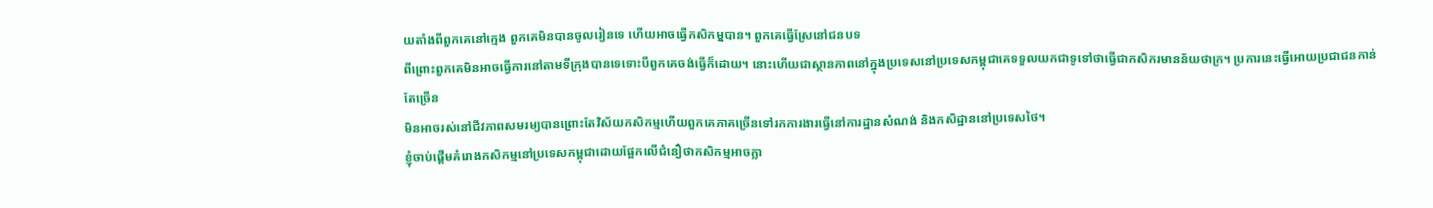យតាំងពីពួកគេនៅក្មេង ពួកគេមិនបានចូលរៀនទេ ហើយអាចធ្វើកសិកមុ្មបាន។ ពួកគេធ្វើស្រែនៅជនបទ
ពីព្រោះពួកគេមិនអាចធ្វើការនៅតាមទីក្រុងបានទេទោះបីពួកគេចង់ធ្វើក៏ដោយ។ នោះហើយជាស្ថានភាពនៅក្នុងប្រទេសនៅប្រទេសកម្ពុជាគេទទួលយកជាទូទៅថាធ្វើជាកសិករមានន័យថាក្រ។ ប្រការនេះធ្វើអោយប្រជាជនកាន់តែច្រើន
មិនអាចរស់នៅជីវភាពសមរម្យបានព្រោះតែវិស័យកសិកម្មហើយពួកគេភាគច្រើនទៅរកការងារធ្វើនៅការដ្ឋានសំណង់ និងកសិដ្ឋាននៅប្រទេសថៃ។
ខ្ញុំចាប់ផ្តើមគំរោងកសិកម្មនៅប្រទេសកម្ពុជាដោយផ្អែកលើជំនឿថាកសិកម្មអាចក្លា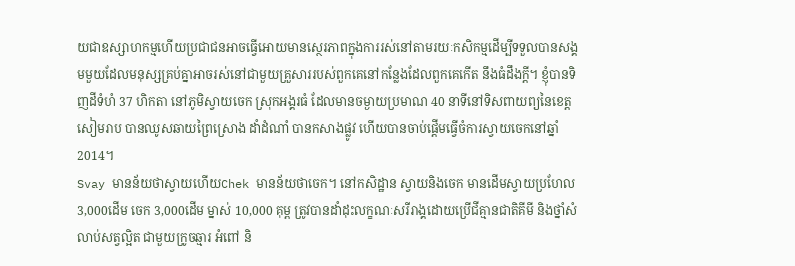យជាឧស្សាហកម្មហើយប្រជាជនអាចធ្វើអោយមានស្ថេរភាពក្នុងការរស់នៅតាមរយៈកសិកម្មដើម្បីទទួលបានសង្គមមួយដែលមនុស្សគ្រប់គ្នាអាចរស់នៅជាមួយគ្រួសាររបស់ពួកគេនៅកន្លែងដែលពួកគេកើត នឹងធំដឹងក្តី។ ខ្ញុំបានទិញដីទំហំ 37 ហិកតា នៅភូមិស្វាយចេក ស្រុកអង្គរធំ ដែលមានចម្ងាយប្រមាណ 40 នាទីនៅទិសពាយព្យនៃខេត្តសៀមរាប បានឈូសឆាយព្រៃស្រោង ដាំដំណាំ បានកសាងផ្លូវ ហើយបានចាប់ផ្តើមធ្វើចំការស្វាយចេកនៅឆ្នាំ 2014។
Svay មានន័យថាស្វាយហើយChek មានន័យថាចេក។ នៅកសិដ្ឋាន ស្វាយនិងចេក មានដើមស្វាយប្រហែល3,000ដើម ចេក 3,000ដើម ម្នាស់ 10,000 គុម្ព ត្រូវបានដាំដុះលក្ខណៈសរីរាង្គដោយប្រើជីគ្មានជាតិគីមី និងថ្នាំសំលាប់សត្វល្អិត ជាមួយក្រូចឆ្មារ អំពៅ និ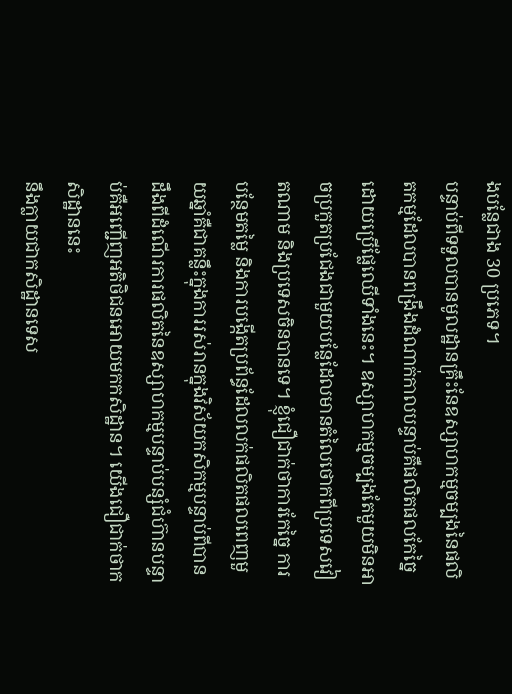ងបន្លែជាង 30 ប្រភេទ។
បន្ទាប់ពីទទួលបានមូលដ្ឋានគ្រឹះនែឧស្សាហកម្មចម្បងនៃផលិតកម្មដែលបានពង្រឹងដំណាក់កាលបន្ទាប់គឺផលិតផលកែច្នៃដោយប្រើផ្លែឈើទាំងនេះ។ ឧស្សាហកម្មចម្បងតែមួយមិនអាចប្រកួតប្រជែងជាមួយបន្លែដែលមានតំលៃថោកពីប្រទេសវៀតណាម និងប្រទេសចិនបានទេ។ ខ្ញុំជឿជាក់ថាការកែច្នៃ ការបន្ថែមតម្លៃ និងការបង្កើតប្រព័ន្ធដែលលក់ផលិតផលពេញមួយឆ្នាំគឺជាគន្លឹះក្នុងការរស់រានក្នុងវិស័យកសិកម្មបន្ទាប់ពីបានដឹងពីដំណើរការផលិតនៃឧស្សាហកម្មបន្ទាប់បន្សំជំហ៊ានបន្ទាប់គឺអញ្ជើញអតិថិជនអោយមកកសិដ្ឋាន។ យើងជឿជាក់ថាកសិដ្ឋាននេះ
នឹងក្លាយជាកសិដ្ឋានទេស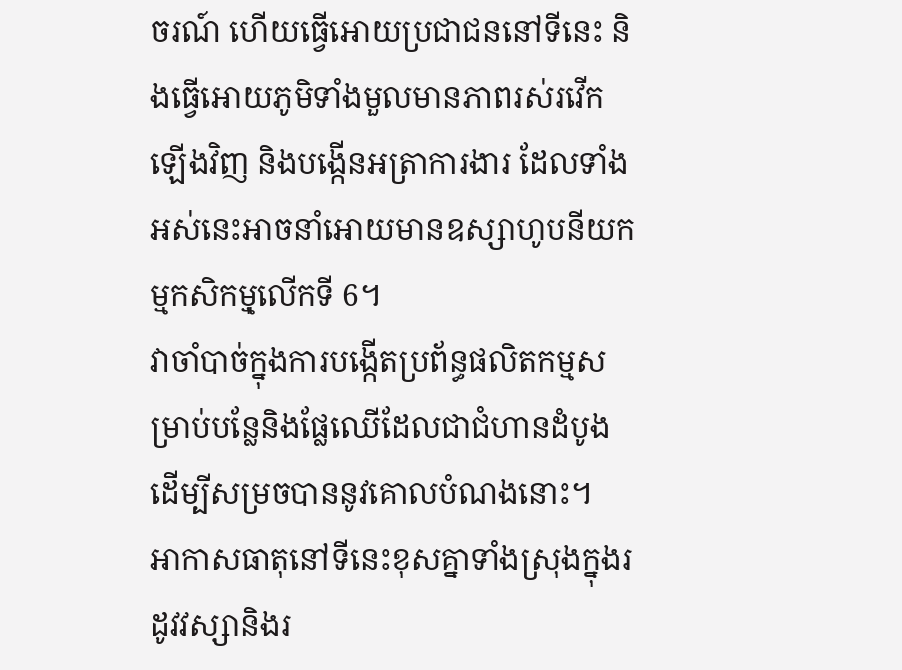ចរណ៍ ហើយធ្វើអោយប្រជាជននៅទីនេះ និងធ្វើអោយភូមិទាំងមួលមានភាពរស់រវើកឡើងវិញ និងបង្កើនអត្រាការងារ ដែលទាំងអស់នេះអាចនាំអោយមានឧស្សាហូបនីយកម្មកសិកមុ្មលើកទី 6។
វាចាំបាច់ក្នុងការបង្កើតប្រព័ន្ធផលិតកម្មសម្រាប់បន្លែនិងផ្លែឈើដែលជាជំហានដំបូងដើម្បីសម្រចបាននូវគោលបំណងនោះ។
អាកាសធាតុនៅទីនេះខុសគ្នាទាំងស្រុងក្នុងរដូវវស្សានិងរ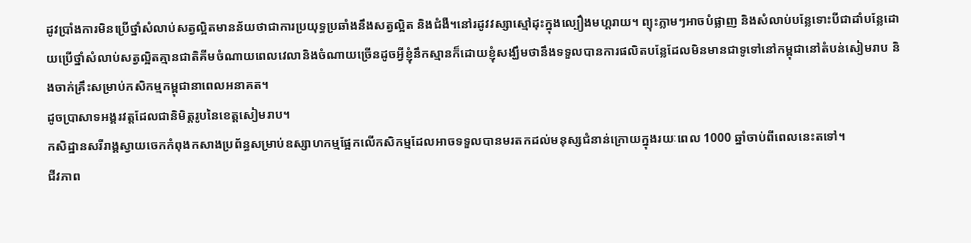ដូវប្រាំងការមិនប្រើថ្នាំសំលាប់សត្វល្អិតមានន័យថាជាការប្រយុទ្ធប្រឆាំងនឹងសត្វល្អិត និងជំងឺ។នៅរដូវវស្សាស្មៅដុះក្នុងល្បឿងមហ្តរាយ។ ព្យុះភ្លាមៗអាចបំផ្លាញ និងសំលាប់បន្លែទោះបីជាដាំបន្លែដោយប្រើថ្នាំសំលាប់សត្វល្អិតគ្មានជាតិគីមចំណាយពេលវេលានិងចំណាយច្រើនដូចអ្វីខ្ញុំនឹកស្មានក៏ដោយខ្ញុំសង្ឃឹមថានឹងទទួលបានការផលិតបន្លែដែលមិនមានជាទូទៅនៅកម្ពុជានៅតំបន់សៀមរាប និងចាក់គ្រឹះសម្រាប់កសិកម្មកម្ពុជានាពេលអនាគត។
ដូចប្រាសាទអង្គរវត្តដែលជានិមិត្តរូបនៃខេត្តសៀមរាប។
កសិដ្ឋានសរីរាង្គស្វាយចេកកំពុងកសាងប្រព័ន្ធសម្រាប់ឧស្សាហកម្មផ្អែកលើកសិកម្មដែលអាចទទួលបានមរតកដល់មនុស្សជំនាន់ក្រោយក្នុងរយៈពេល 1000 ឆ្នាំចាប់ពីពេលនេះតទៅ។
ជីវភាព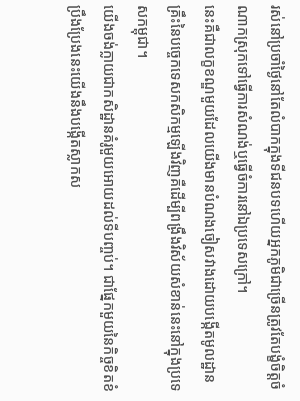រស់នៅប្រចាំថ្ងៃនៅតែលំបាកក្នុងទីជនបទហើយអ្នកភូមិជាច្រើនត្រូវតែបង្ខំចិត្តចំណាកស្រុកទៅធ្វើការសំណង់ឬធ្វើចំការនៅឯប្រទេសក្រៅ។
នេះគឺជាលក្ខខណ្ឌមួយដែលយើងមានបំណងចៀសវាងដោយបង្កើតមូលដ្ឋានគ្រឹះនៃបច្ចេកទេសកសិកម្មឡើងវិញគឺដើម្បីពង្រឹងវិស័យសំខាន់នេះនៅក្នុងប្រទេសកម្ពុជា។
យើងចង់ក្លាយជាកសិដ្ឋានគំរូមួយអោយដល់ទីបញ្ចប់។ ជាផ្នែកមួយនៃកិច្ចខិតខំប្រឹងប្រែងនេះយើងនឹងបង្កើតស្លាកស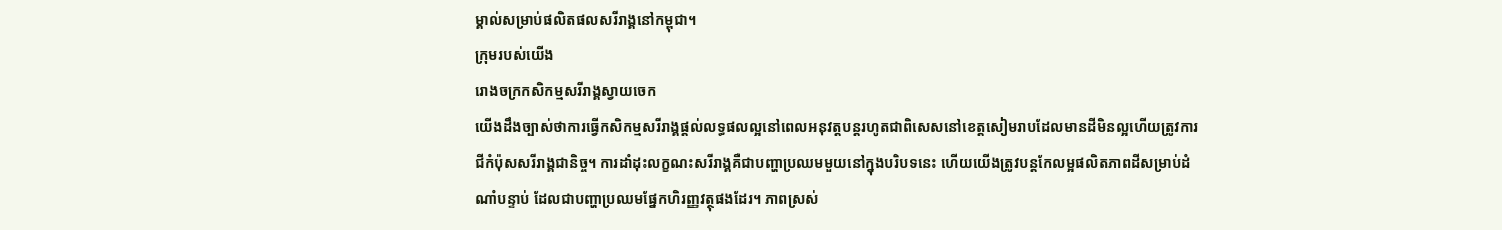ម្គាល់សម្រាប់ផលិតផលសរីរាង្គនៅកម្ពុជា។
ក្រុមរបស់យើង
រោងចក្រកសិកម្មសរីរាង្គស្វាយចេក
យើងដឹងច្បាស់ថាការធ្វើកសិកម្មសរីរាង្គផ្តល់លទ្ធផលល្អនៅពេលអនុវត្តបន្តរហូតជាពិសេសនៅខេត្តសៀមរាបដែលមានដីមិនល្អហើយត្រូវការជីកំប៉ុសសរីរាង្គជានិច្ច។ ការដាំដុះលក្ខណះសរីរាង្គគឺជាបញ្ហាប្រឈមមួយនៅក្នុងបរិបទនេះ ហើយយើងត្រូវបន្តកែលម្អផលិតភាពដីសម្រាប់ដំណាំបន្ទាប់ ដែលជាបញ្ហាប្រឈមផ្នែកហិរញ្ញវត្ថុផងដែរ។ ភាពស្រស់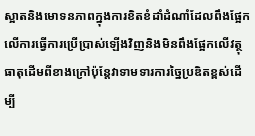ស្អាតនិងមោទនភាពក្នុងការខិតខំដាំដំណាំដែលពឹងផ្អែកលើការធ្វើការប្រើប្រាស់ឡើងវិញនិងមិនពឹងផ្អែកលើវត្ថុធាតុដើមពីខាងក្រៅប៉ុន្តែវាទាមទារការច្នៃប្រឌិតខ្ពស់ដើម្បី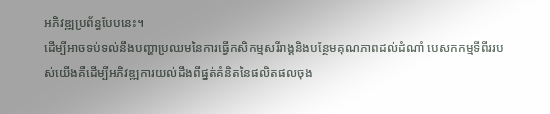អភិវឌ្ឍប្រព័ន្ធបែបនេះ។
ដើម្បីអាចទប់ទល់នឹងបញ្ហាប្រឈមនៃការធ្វើកសិកម្មសរីរាង្គនិងបន្ថែមគុណភាពដល់ដំណាំ បេសកកម្មទីពីររបស់យើងគឺដើម្បីអភិវឌ្ឍការយល់ដឹងពីផ្នត់គំនិតនៃផលិតផលចុង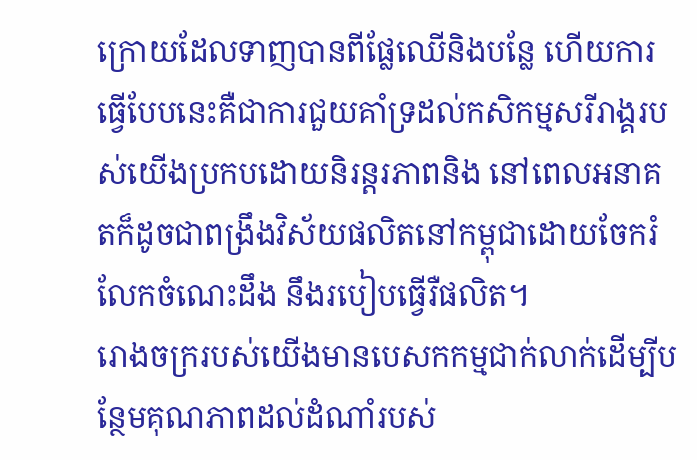ក្រោយដែលទាញបានពីផ្លែឈើនិងបន្លែ ហើយការធ្វើបែបនេះគឺជាការជួយគាំទ្រដល់កសិកម្មសរីរាង្គរបស់យើងប្រកបដោយនិរន្តរភាពនិង នៅពេលអនាគតក៏ដូចជាពង្រឹងវិស័យផលិតនៅកម្ពុជាដោយចែករំលែកចំណេះដឹង នឹងរបៀបធ្វើរឺផលិត។
រោងចក្ររបស់យើងមានបេសកកម្មជាក់លាក់ដើម្បីបន្ថែមគុណភាពដល់ដំណាំរបស់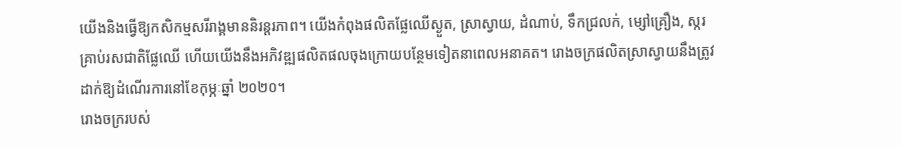យើងនិងធ្វើឱ្យកសិកម្មសរីរាង្គមាននិរន្តរភាព។ យើងកំពុងផលិតផ្លែឈើស្ងួត, ស្រាស្វាយ, ដំណាប់, ទឹកជ្រលក់, ម្សៅគ្រឿង, ស្ករគ្រាប់រសជាតិផ្លែឈើ ហើយយើងនឹងអភិវឌ្ឍផលិតផលចុងក្រោយបន្ថែមទៀតនាពេលអនាគត។ រោងចក្រផលិតស្រាស្វាយនឹងត្រូវដាក់ឱ្យដំណើរការនៅខែកុម្ភៈឆ្នាំ ២០២០។
រោងចក្ររបស់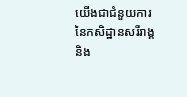យើងជាជំនួយការនៃកសិដ្ឋានសរីរាង្គនិង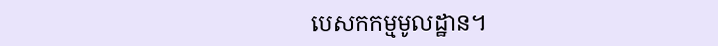បេសកកម្មមូលដ្ឋាន។